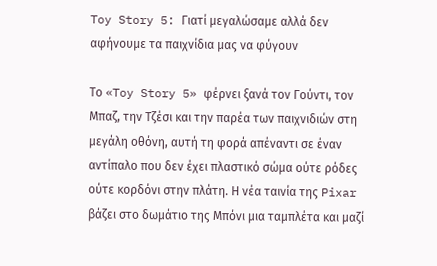Toy Story 5: Γιατί μεγαλώσαμε αλλά δεν αφήνουμε τα παιχνίδια μας να φύγουν

Το «Toy Story 5» φέρνει ξανά τον Γούντι, τον Μπαζ, την Τζέσι και την παρέα των παιχνιδιών στη μεγάλη οθόνη, αυτή τη φορά απέναντι σε έναν αντίπαλο που δεν έχει πλαστικό σώμα ούτε ρόδες ούτε κορδόνι στην πλάτη. Η νέα ταινία της Pixar βάζει στο δωμάτιο της Μπόνι μια ταμπλέτα και μαζί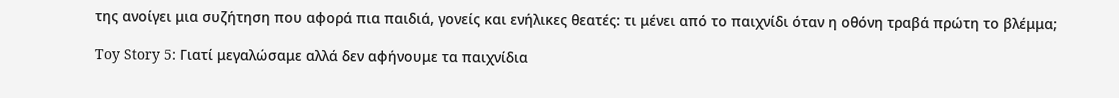της ανοίγει μια συζήτηση που αφορά πια παιδιά, γονείς και ενήλικες θεατές: τι μένει από το παιχνίδι όταν η οθόνη τραβά πρώτη το βλέμμα;

Toy Story 5: Γιατί μεγαλώσαμε αλλά δεν αφήνουμε τα παιχνίδια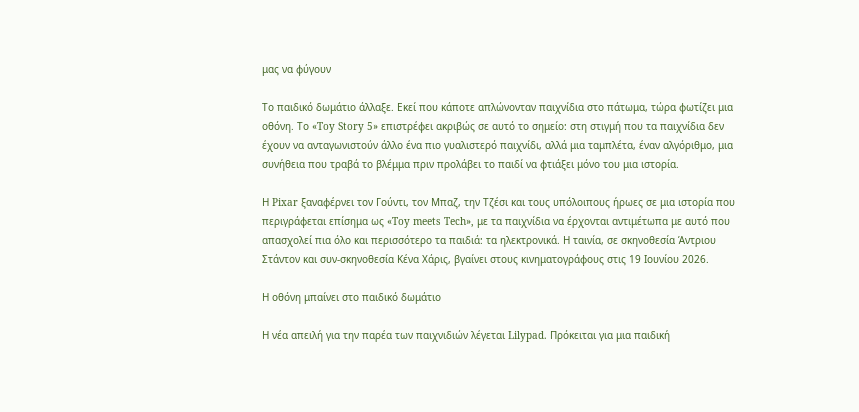μας να φύγουν

Το παιδικό δωμάτιο άλλαξε. Εκεί που κάποτε απλώνονταν παιχνίδια στο πάτωμα, τώρα φωτίζει μια οθόνη. Το «Toy Story 5» επιστρέφει ακριβώς σε αυτό το σημείο: στη στιγμή που τα παιχνίδια δεν έχουν να ανταγωνιστούν άλλο ένα πιο γυαλιστερό παιχνίδι, αλλά μια ταμπλέτα, έναν αλγόριθμο, μια συνήθεια που τραβά το βλέμμα πριν προλάβει το παιδί να φτιάξει μόνο του μια ιστορία.

Η Pixar ξαναφέρνει τον Γούντι, τον Μπαζ, την Τζέσι και τους υπόλοιπους ήρωες σε μια ιστορία που περιγράφεται επίσημα ως «Toy meets Tech», με τα παιχνίδια να έρχονται αντιμέτωπα με αυτό που απασχολεί πια όλο και περισσότερο τα παιδιά: τα ηλεκτρονικά. Η ταινία, σε σκηνοθεσία Άντριου Στάντον και συν-σκηνοθεσία Κένα Χάρις, βγαίνει στους κινηματογράφους στις 19 Ιουνίου 2026.

Η οθόνη μπαίνει στο παιδικό δωμάτιο

Η νέα απειλή για την παρέα των παιχνιδιών λέγεται Lilypad. Πρόκειται για μια παιδική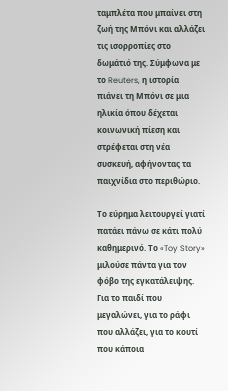ταμπλέτα που μπαίνει στη ζωή της Μπόνι και αλλάζει τις ισορροπίες στο δωμάτιό της. Σύμφωνα με το Reuters, η ιστορία πιάνει τη Μπόνι σε μια ηλικία όπου δέχεται κοινωνική πίεση και στρέφεται στη νέα συσκευή, αφήνοντας τα παιχνίδια στο περιθώριο.

Το εύρημα λειτουργεί γιατί πατάει πάνω σε κάτι πολύ καθημερινό. Το «Toy Story» μιλούσε πάντα για τον φόβο της εγκατάλειψης. Για το παιδί που μεγαλώνει, για το ράφι που αλλάζει, για το κουτί που κάποια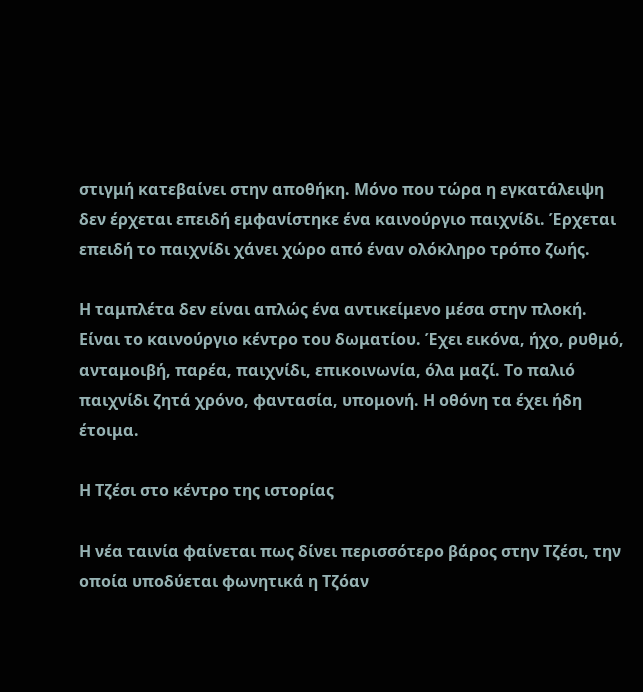στιγμή κατεβαίνει στην αποθήκη. Μόνο που τώρα η εγκατάλειψη δεν έρχεται επειδή εμφανίστηκε ένα καινούργιο παιχνίδι. Έρχεται επειδή το παιχνίδι χάνει χώρο από έναν ολόκληρο τρόπο ζωής.

Η ταμπλέτα δεν είναι απλώς ένα αντικείμενο μέσα στην πλοκή. Είναι το καινούργιο κέντρο του δωματίου. Έχει εικόνα, ήχο, ρυθμό, ανταμοιβή, παρέα, παιχνίδι, επικοινωνία, όλα μαζί. Το παλιό παιχνίδι ζητά χρόνο, φαντασία, υπομονή. Η οθόνη τα έχει ήδη έτοιμα.

Η Τζέσι στο κέντρο της ιστορίας

Η νέα ταινία φαίνεται πως δίνει περισσότερο βάρος στην Τζέσι, την οποία υποδύεται φωνητικά η Τζόαν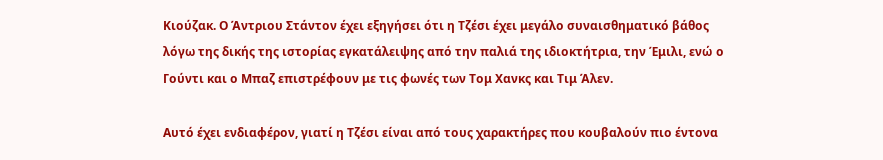Κιούζακ. Ο Άντριου Στάντον έχει εξηγήσει ότι η Τζέσι έχει μεγάλο συναισθηματικό βάθος λόγω της δικής της ιστορίας εγκατάλειψης από την παλιά της ιδιοκτήτρια, την Έμιλι, ενώ ο Γούντι και ο Μπαζ επιστρέφουν με τις φωνές των Τομ Χανκς και Τιμ Άλεν.

Αυτό έχει ενδιαφέρον, γιατί η Τζέσι είναι από τους χαρακτήρες που κουβαλούν πιο έντονα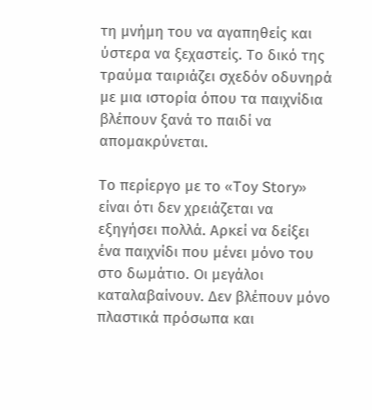τη μνήμη του να αγαπηθείς και ύστερα να ξεχαστείς. Το δικό της τραύμα ταιριάζει σχεδόν οδυνηρά με μια ιστορία όπου τα παιχνίδια βλέπουν ξανά το παιδί να απομακρύνεται.

Το περίεργο με το «Toy Story» είναι ότι δεν χρειάζεται να εξηγήσει πολλά. Αρκεί να δείξει ένα παιχνίδι που μένει μόνο του στο δωμάτιο. Οι μεγάλοι καταλαβαίνουν. Δεν βλέπουν μόνο πλαστικά πρόσωπα και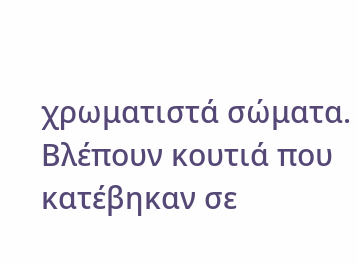χρωματιστά σώματα. Βλέπουν κουτιά που κατέβηκαν σε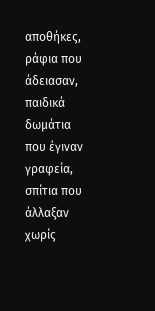αποθήκες, ράφια που άδειασαν, παιδικά δωμάτια που έγιναν γραφεία, σπίτια που άλλαξαν χωρίς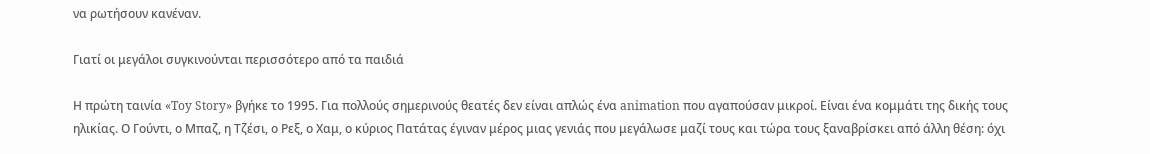να ρωτήσουν κανέναν.

Γιατί οι μεγάλοι συγκινούνται περισσότερο από τα παιδιά

Η πρώτη ταινία «Toy Story» βγήκε το 1995. Για πολλούς σημερινούς θεατές δεν είναι απλώς ένα animation που αγαπούσαν μικροί. Είναι ένα κομμάτι της δικής τους ηλικίας. Ο Γούντι, ο Μπαζ, η Τζέσι, ο Ρεξ, ο Χαμ, ο κύριος Πατάτας έγιναν μέρος μιας γενιάς που μεγάλωσε μαζί τους και τώρα τους ξαναβρίσκει από άλλη θέση: όχι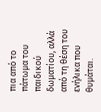πια από το πάτωμα του παιδικού δωματίου, αλλά από τη θέση του ενήλικα που θυμάται.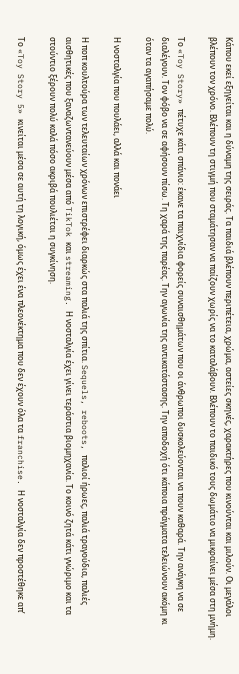Κάπου εκεί εξηγείται και η δύναμη της σειράς. Τα παιδιά βλέπουν περιπέτεια, χρώμα, αστείες σκηνές, χαρακτήρες που κινούνται και μιλούν. Οι μεγάλοι βλέπουν τον χρόνο. Βλέπουν τη στιγμή που σταμάτησαν να παίζουν χωρίς να το καταλάβουν. Βλέπουν το παιδικό τους δωμάτιο να μικραίνει μέσα στη μνήμη.

Το «Toy Story» πέτυχε κάτι σπάνιο: έκανε τα παιχνίδια φορείς συναισθημάτων που οι άνθρωποι δυσκολεύονται να πουν καθαρά. Την ανάγκη να σε διαλέγουν. Τον φόβο να σε αφήσουν πίσω. Τη χαρά της παρέας. Την αγωνία της αντικατάστασης. Την αποδοχή ότι κάποια πράγματα τελειώνουν ακόμη κι όταν τα αγαπήσαμε πολύ.

Η νοσταλγία που πουλάει, αλλά και πονάει

Η ποπ κουλτούρα των τελευταίων χρόνων επιστρέφει διαρκώς στα παλιά της σπίτια. Sequels, reboots, παλιοί ήρωες, παλιά τραγούδια, παλιές αισθητικές που ξαναζωντανεύουν μέσα από TikTok και streaming. Η νοσταλγία έχει γίνει τεράστια βιομηχανία. Το κοινό ζητά κάτι γνώριμο και τα στούντιο ξέρουν πολύ καλά πόσο ακριβά πουλιέται η συγκίνηση.

Το «Toy Story 5» κινείται μέσα σε αυτή τη λογική, όμως έχει ένα πλεονέκτημα που δεν έχουν όλα τα franchise. Η νοσταλγία δεν προστέθηκε απ’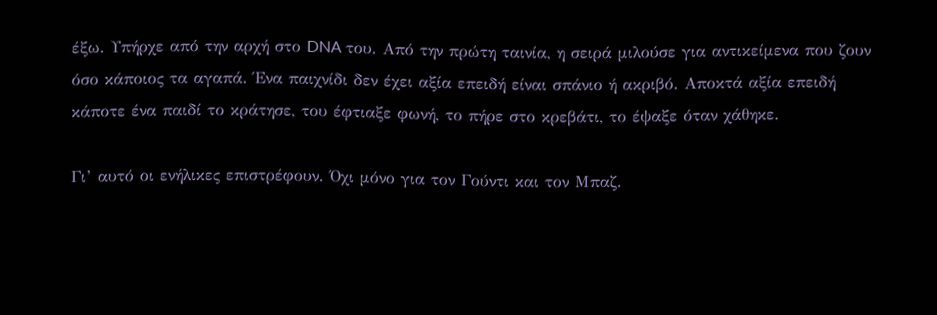έξω. Υπήρχε από την αρχή στο DNA του. Από την πρώτη ταινία, η σειρά μιλούσε για αντικείμενα που ζουν όσο κάποιος τα αγαπά. Ένα παιχνίδι δεν έχει αξία επειδή είναι σπάνιο ή ακριβό. Αποκτά αξία επειδή κάποτε ένα παιδί το κράτησε, του έφτιαξε φωνή, το πήρε στο κρεβάτι, το έψαξε όταν χάθηκε.

Γι’ αυτό οι ενήλικες επιστρέφουν. Όχι μόνο για τον Γούντι και τον Μπαζ.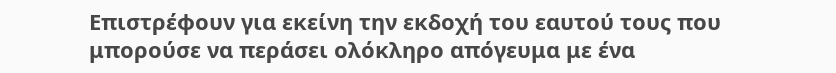Επιστρέφουν για εκείνη την εκδοχή του εαυτού τους που μπορούσε να περάσει ολόκληρο απόγευμα με ένα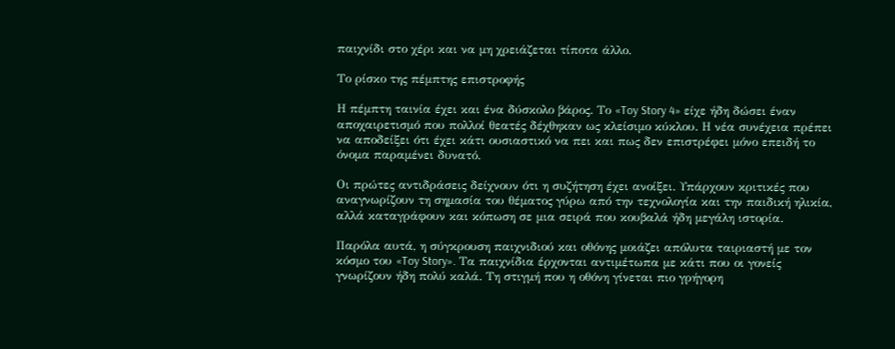παιχνίδι στο χέρι και να μη χρειάζεται τίποτα άλλο.

Το ρίσκο της πέμπτης επιστροφής

Η πέμπτη ταινία έχει και ένα δύσκολο βάρος. Το «Toy Story 4» είχε ήδη δώσει έναν αποχαιρετισμό που πολλοί θεατές δέχθηκαν ως κλείσιμο κύκλου. Η νέα συνέχεια πρέπει να αποδείξει ότι έχει κάτι ουσιαστικό να πει και πως δεν επιστρέφει μόνο επειδή το όνομα παραμένει δυνατό.

Οι πρώτες αντιδράσεις δείχνουν ότι η συζήτηση έχει ανοίξει. Υπάρχουν κριτικές που αναγνωρίζουν τη σημασία του θέματος γύρω από την τεχνολογία και την παιδική ηλικία, αλλά καταγράφουν και κόπωση σε μια σειρά που κουβαλά ήδη μεγάλη ιστορία.

Παρόλα αυτά, η σύγκρουση παιχνιδιού και οθόνης μοιάζει απόλυτα ταιριαστή με τον κόσμο του «Toy Story». Τα παιχνίδια έρχονται αντιμέτωπα με κάτι που οι γονείς γνωρίζουν ήδη πολύ καλά. Τη στιγμή που η οθόνη γίνεται πιο γρήγορη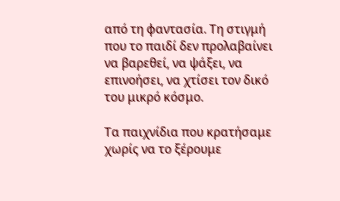από τη φαντασία. Τη στιγμή που το παιδί δεν προλαβαίνει να βαρεθεί, να ψάξει, να επινοήσει, να χτίσει τον δικό του μικρό κόσμο.

Τα παιχνίδια που κρατήσαμε χωρίς να το ξέρουμε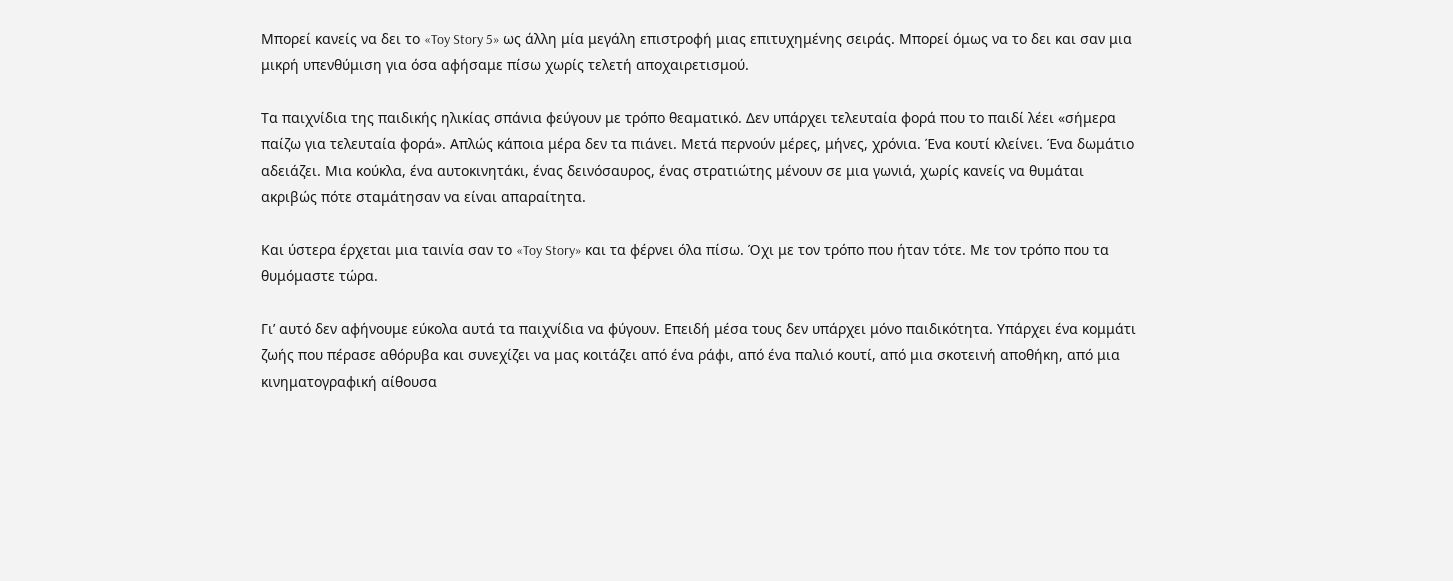Μπορεί κανείς να δει το «Toy Story 5» ως άλλη μία μεγάλη επιστροφή μιας επιτυχημένης σειράς. Μπορεί όμως να το δει και σαν μια μικρή υπενθύμιση για όσα αφήσαμε πίσω χωρίς τελετή αποχαιρετισμού.

Τα παιχνίδια της παιδικής ηλικίας σπάνια φεύγουν με τρόπο θεαματικό. Δεν υπάρχει τελευταία φορά που το παιδί λέει «σήμερα παίζω για τελευταία φορά». Απλώς κάποια μέρα δεν τα πιάνει. Μετά περνούν μέρες, μήνες, χρόνια. Ένα κουτί κλείνει. Ένα δωμάτιο αδειάζει. Μια κούκλα, ένα αυτοκινητάκι, ένας δεινόσαυρος, ένας στρατιώτης μένουν σε μια γωνιά, χωρίς κανείς να θυμάται ακριβώς πότε σταμάτησαν να είναι απαραίτητα.

Και ύστερα έρχεται μια ταινία σαν το «Toy Story» και τα φέρνει όλα πίσω. Όχι με τον τρόπο που ήταν τότε. Με τον τρόπο που τα θυμόμαστε τώρα.

Γι’ αυτό δεν αφήνουμε εύκολα αυτά τα παιχνίδια να φύγουν. Επειδή μέσα τους δεν υπάρχει μόνο παιδικότητα. Υπάρχει ένα κομμάτι ζωής που πέρασε αθόρυβα και συνεχίζει να μας κοιτάζει από ένα ράφι, από ένα παλιό κουτί, από μια σκοτεινή αποθήκη, από μια κινηματογραφική αίθουσα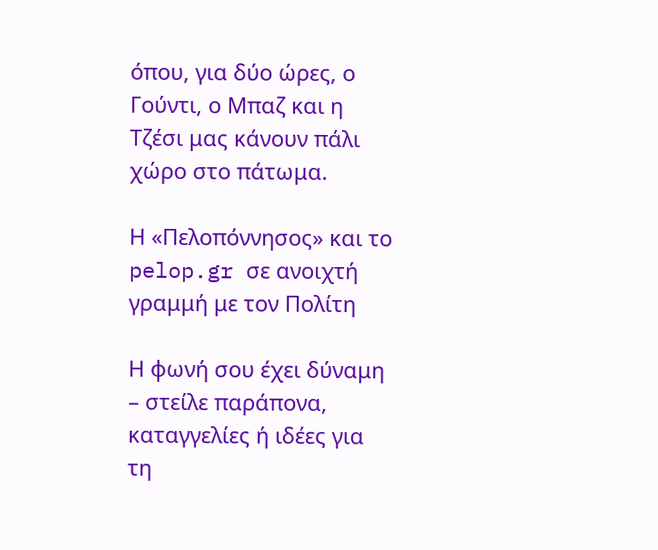όπου, για δύο ώρες, ο Γούντι, ο Μπαζ και η Τζέσι μας κάνουν πάλι χώρο στο πάτωμα.

Η «Πελοπόννησος» και το pelop.gr σε ανοιχτή γραμμή με τον Πολίτη

Η φωνή σου έχει δύναμη – στείλε παράπονα, καταγγελίες ή ιδέες για τη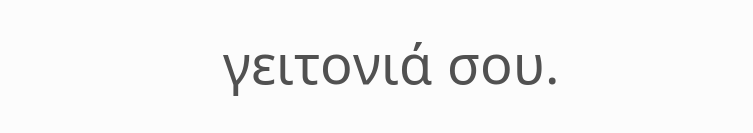γειτονιά σου.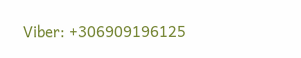Viber: +306909196125